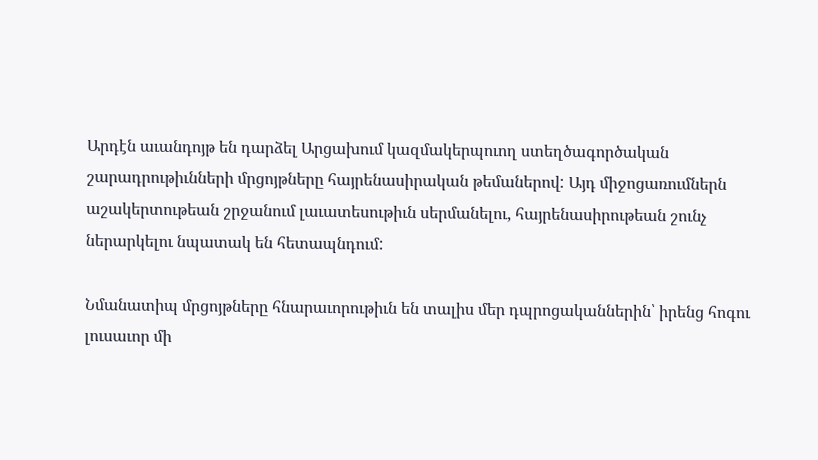Արդէն աւանդոյթ են դարձել Արցախում կազմակերպուող ստեղծագործական շարադրութիւնների մրցոյթները հայրենասիրական թեմաներով: Այդ միջոցառումներն աշակերտութեան շրջանում լաւատեսութիւն սերմանելու, հայրենասիրութեան շունչ ներարկելու նպատակ են հետապնդում:

Նմանատիպ մրցոյթները հնարաւորութիւն են տալիս մեր դպրոցականներին՝ իրենց հոգու լուսաւոր մի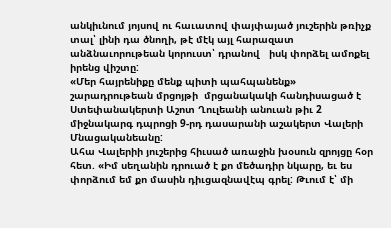անկիւնում յոյսով ու հաւատով փայփայած յուշերին թռիչք տալ՝ լինի դա ծնողի, թէ մէկ այլ հարազատ անձնաւորութեան կորուստ՝ դրանով   իսկ փորձել ամոքել իրենց վիշտը:
«Մեր հայրենիքը մենք պիտի պահպանենք» շարադրութեան մրցոյթի  մրցանակակի հանդիսացած է  Ստեփանակերտի Աշոտ Ղուլեանի անուան թիւ 2 միջնակարգ դպրոցի 9-րդ դասարանի աշակերտ Վալերի Մնացականեանը:
Ահա Վալերիի յուշերից հիւսած առաջին խօսուն զրոյցը հօր հետ. «Իմ սեղանին դրուած է քո մեծադիր նկարը, եւ ես փորձում եմ քո մասին դիւցազնավէպ գրել: Թւում է՝ մի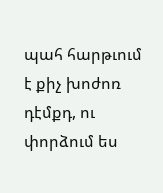պահ հարթւում է քիչ խոժոռ դէմքդ, ու փորձում ես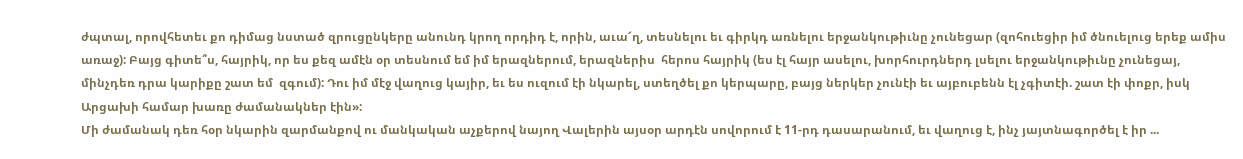ժպտալ, որովհետեւ քո դիմաց նստած զրուցընկերը անունդ կրող որդիդ է, որին, աւա՜ղ, տեսնելու եւ գիրկդ առնելու երջանկութիւնը չունեցար (զոհուեցիր իմ ծնուելուց երեք ամիս առաջ): Բայց գիտե՞ս, հայրիկ, որ ես քեզ ամէն օր տեսնում եմ իմ երազներում, երազներիս  հերոս հայրիկ (ես էլ հայր ասելու, խորհուրդներդ լսելու երջանկութիւնը չունեցայ, մինչդեռ դրա կարիքը շատ եմ  զգում): Դու իմ մէջ վաղուց կայիր, եւ ես ուզում էի նկարել, ստեղծել քո կերպարը, բայց ներկեր չունէի եւ այբուբենն էլ չգիտէի. շատ էի փոքր, իսկ Արցախի համար խառը ժամանակներ էին»:
Մի ժամանակ դեռ հօր նկարին զարմանքով ու մանկական աչքերով նայող Վալերին այսօր արդէն սովորում է 11-րդ դասարանում, եւ վաղուց է, ինչ յայտնագործել է իր ...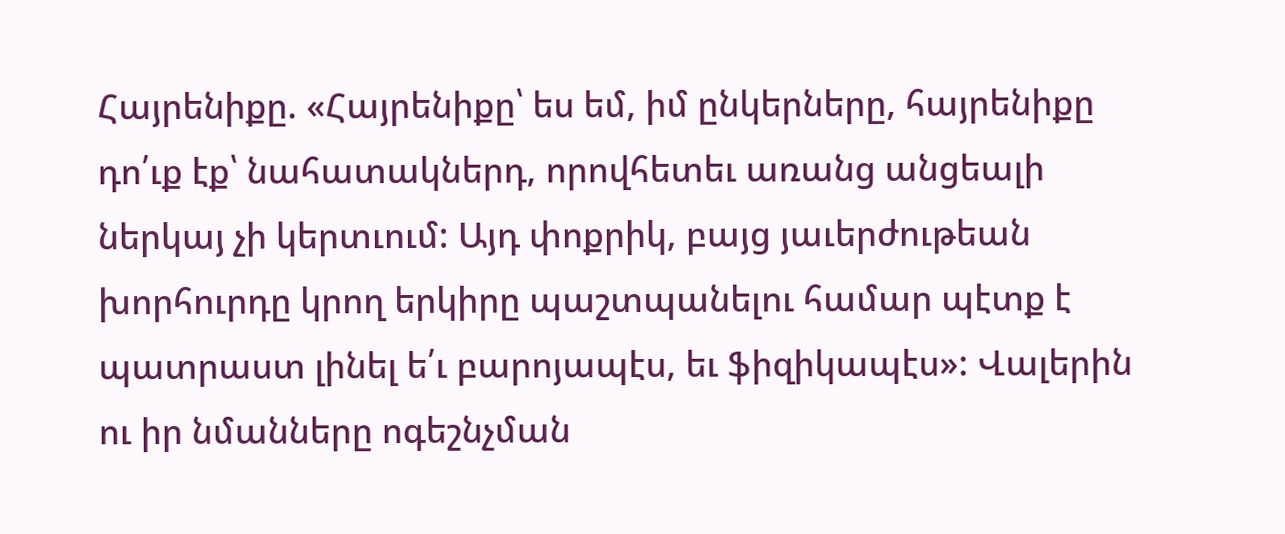Հայրենիքը. «Հայրենիքը՝ ես եմ, իմ ընկերները, հայրենիքը դո՛ւք էք՝ նահատակներդ, որովհետեւ առանց անցեալի ներկայ չի կերտւում: Այդ փոքրիկ, բայց յաւերժութեան խորհուրդը կրող երկիրը պաշտպանելու համար պէտք է պատրաստ լինել ե՛ւ բարոյապէս, եւ ֆիզիկապէս»: Վալերին ու իր նմանները ոգեշնչման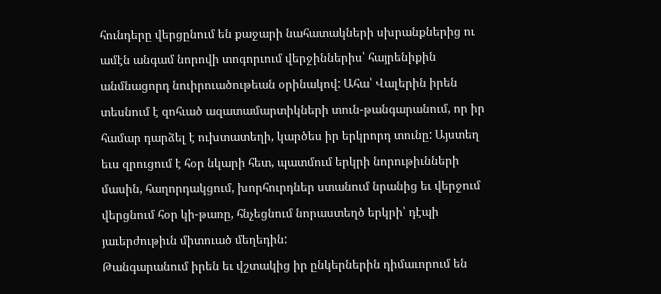հունդերը վերցընում են քաջարի նահատակների սխրանքներից ու ամէն անգամ նորովի տոգորւում վերջիններիս՝ հայրենիքին անմնացորդ նուիրուածութեան օրինակով: Ահա՝ Վալերին իրեն տեսնում է զոհւած ազատամարտիկների տուն-թանգարանում, որ իր համար դարձել է ուխտատեղի, կարծես իր երկրորդ տունը: Այստեղ եւս զրուցում է հօր նկարի հետ, պատմում երկրի նորութիւնների մասին, հաղորդակցում, խորհուրդներ ստանում նրանից եւ վերջում վերցնում հօր կի-թառը, հնչեցնում նորաստեղծ երկրի՝ դէպի յաւերժութիւն միտուած մեղեդին:
Թանգարանում իրեն եւ վշտակից իր ընկերներին դիմաւորում են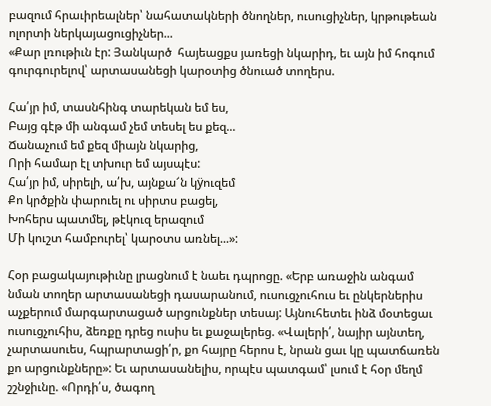բազում հրաւիրեալներ՝ նահատակների ծնողներ, ուսուցիչներ, կրթութեան ոլորտի ներկայացուցիչներ...
«Քար լռութիւն էր: Յանկարծ  հայեացքս յառեցի նկարիդ, եւ այն իմ հոգում  գուրգուրելով՝ արտասանեցի կարօտից ծնուած տողերս.

Հա՛յր իմ, տասնհինգ տարեկան եմ ես,
Բայց գէթ մի անգամ չեմ տեսել ես քեզ...
Ճանաչում եմ քեզ միայն նկարից,
Որի համար էլ տխուր եմ այսպէս:
Հա՛յր իմ, սիրելի, ա՛խ, այնքա՜ն կÿուզեմ
Քո կրծքին փարուել ու սիրտս բացել,
Խոհերս պատմել, թէկուզ երազում
Մի կուշտ համբուրել՝ կարօտս առնել...»:

Հօր բացակայութիւնը լրացնում է նաեւ դպրոցը. «Երբ առաջին անգամ նման տողեր արտասանեցի դասարանում, ուսուցչուհուս եւ ընկերներիս աչքերում մարգարտացած արցունքներ տեսայ: Այնուհետեւ ինձ մօտեցաւ ուսուցչուհիս, ձեռքը դրեց ուսիս եւ քաջալերեց. «Վալերի՛, նայիր այնտեղ, չարտասուես, հպրարտացի՛ր, քո հայրը հերոս է, նրան ցաւ կը պատճառեն քո արցունքները»: Եւ արտասանելիս, որպէս պատգամ՝ լսում է հօր մեղմ շշնջիւնը. «Որդի՛ս, ծագող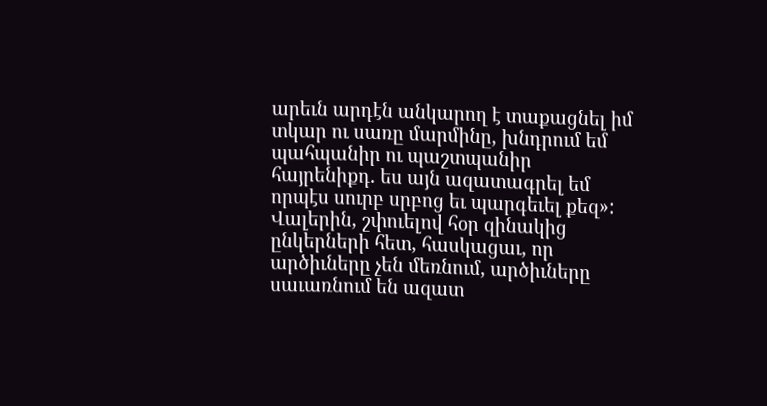արեւն արդէն անկարող է տաքացնել իմ տկար ու սառը մարմինը, խնդրում եմ պահպանիր ու պաշտպանիր հայրենիքդ. ես այն ազատագրել եմ որպէս սուրբ սրբոց եւ պարգեւել քեզ»:
Վալերին, շփուելով հօր զինակից ընկերների հետ, հասկացաւ, որ արծիւները չեն մեռնում, արծիւները սաւառնում են ազատ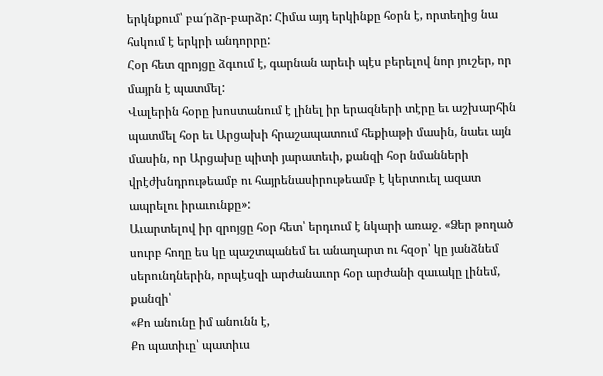երկնքում՝ բա՜րձր-բարձր: Հիմա այդ երկինքը հօրն է, որտեղից նա հսկում է երկրի անդորրը:
Հօր հետ զրոյցը ձգւում է, գարնան արեւի պէս բերելով նոր յուշեր, որ մայրն է պատմել:
Վալերին հօրը խոստանում է լինել իր երազների տէրը եւ աշխարհին պատմել հօր եւ Արցախի հրաշապատում հեքիաթի մասին, նաեւ այն մասին, որ Արցախը պիտի յարատեւի, քանզի հօր նմանների վրէժխնդրութեամբ ու հայրենասիրութեամբ է կերտուել ազատ ապրելու իրաւունքը»:
Աւարտելով իր զրոյցը հօր հետ՝ երդւում է նկարի առաջ. «Ձեր թողած սուրբ հողը ես կը պաշտպանեմ եւ անաղարտ ու հզօր՝ կը յանձնեմ սերունդներին, որպէսզի արժանաւոր հօր արժանի զաւակը լինեմ, քանզի՝
«Քո անունը իմ անունն է,
Քո պատիւը՝ պատիւս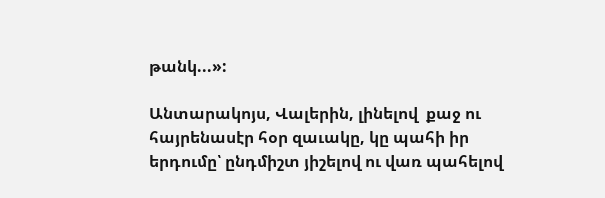թանկ...»:

Անտարակոյս, Վալերին, լինելով  քաջ ու հայրենասէր հօր զաւակը, կը պահի իր երդումը՝ ընդմիշտ յիշելով ու վառ պահելով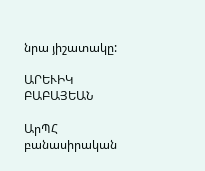նրա յիշատակը:

ԱՐԵՒԻԿ ԲԱԲԱՅԵԱՆ

ԱրՊՀ բանասիրական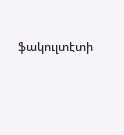ֆակուլտէտի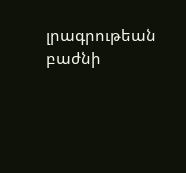լրագրութեան բաժնի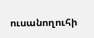ուսանողուհի